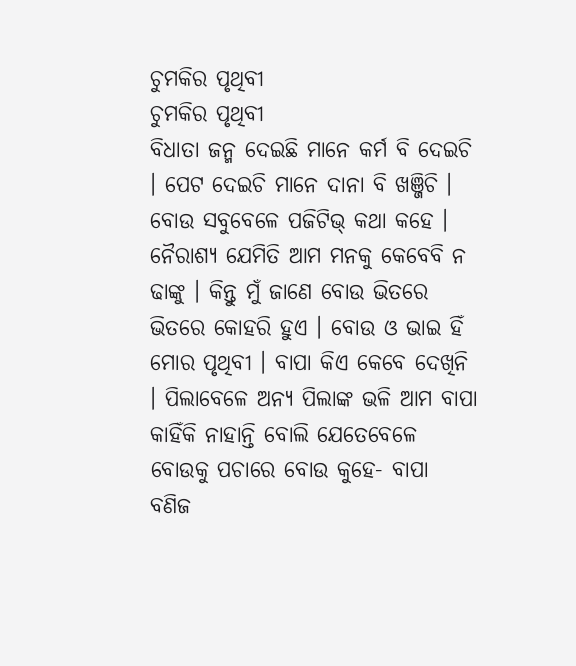ଚୁମକିର ପୃଥିବୀ
ଚୁମକିର ପୃଥିବୀ
ବିଧାତା ଜନ୍ମ ଦେଇଛି ମାନେ କର୍ମ ବି ଦେଇଚି । ପେଟ ଦେଇଚି ମାନେ ଦାନା ବି ଖଞ୍ଜିଚି । ବୋଉ ସବୁବେଳେ ପଜିଟିଭ୍ କଥା କହେ । ନୈରାଶ୍ୟ ଯେମିତି ଆମ ମନକୁ କେବେବି ନ ଢାଙ୍କୁ । କିନ୍ତୁ ମୁଁ ଜାଣେ ବୋଉ ଭିତରେ ଭିତରେ କୋହରି ହୁଏ । ବୋଉ ଓ ଭାଇ ହିଁ ମୋର ପୃଥିବୀ । ବାପା କିଏ କେବେ ଦେଖିନି । ପିଲାବେଳେ ଅନ୍ୟ ପିଲାଙ୍କ ଭଳି ଆମ ବାପା କାହିଁକି ନାହାନ୍ତି ବୋଲି ଯେତେବେଳେ ବୋଉକୁ ପଚାରେ ବୋଉ କୁହେ- ବାପା ବଣିଜ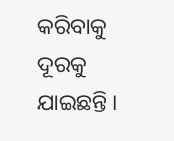କରିବାକୁ ଦୂରକୁ ଯାଇଛନ୍ତି ।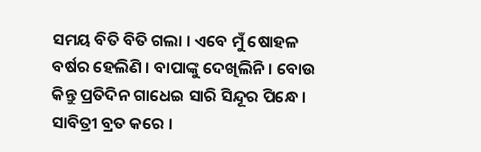ସମୟ ବିତି ବିତି ଗଲା । ଏବେ ମୁଁ ଷୋହଳ ବର୍ଷର ହେଲିଣି । ବାପାଙ୍କୁ ଦେଖିଲିନି । ବୋଉ କିନ୍ତୁ ପ୍ରତିଦିନ ଗାଧେଇ ସାରି ସିନ୍ଦୂର ପିନ୍ଧେ । ସାବିତ୍ରୀ ବ୍ରତ କରେ ।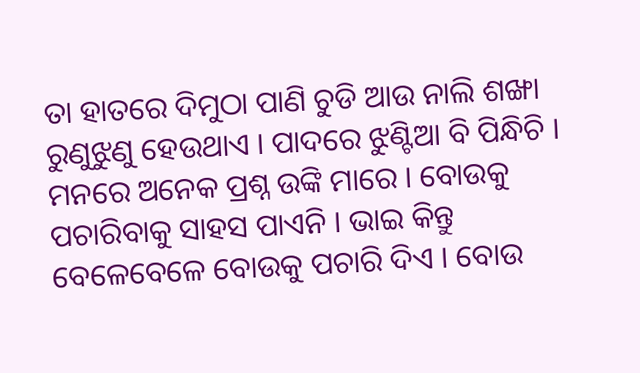ତା ହାତରେ ଦିମୁଠା ପାଣି ଚୁଡି ଆଉ ନାଲି ଶଙ୍ଖା ରୁଣୁଝୁଣୁ ହେଉଥାଏ । ପାଦରେ ଝୁଣ୍ଟିଆ ବି ପିନ୍ଧିଚି । ମନରେ ଅନେକ ପ୍ରଶ୍ନ ଉଙ୍କି ମାରେ । ବୋଉକୁ ପଚାରିବାକୁ ସାହସ ପାଏନି । ଭାଇ କିନ୍ତୁ ବେଳେବେଳେ ବୋଉକୁ ପଚାରି ଦିଏ । ବୋଉ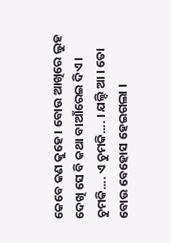କେବେ କଣ କୁହେ । ବୋଉ ଆଖିରେ ଲୁହ ଦେଖି ସେ ବି କଥା ବାଆଁରେଇ ଦିଏ ।
ଚୁମକି.... ଏ ଚୁମକି.... । ଯଲ୍ଦି ଆ । ତୋ ବୋଉ ବେହୋସ ହେଇଗଲା ।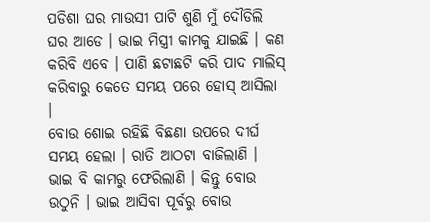ପଡିଶା ଘର ମାଉସୀ ପାଟି ଶୁଣି ମୁଁ ଦୌଡିଲି ଘର ଆଡେ । ଭାଇ ମିସ୍ତ୍ରୀ କାମକୁ ଯାଇଛି । କଣ କରିବି ଏବେ । ପାଣି ଛଟାଛଟି କରି ପାଦ ମାଲିସ୍ କରିବାରୁ କେତେ ସମୟ ପରେ ହୋସ୍ ଆସିଲା ।
ବୋଉ ଶୋଇ ରହିଛି ବିଛଣା ଉପରେ ଦୀର୍ଘ ସମୟ ହେଲା । ରାତି ଆଠଟା ବାଜିଲାଣି । ଭାଇ ବି କାମରୁ ଫେରିଲାଣି । କିନ୍ତୁ ବୋଉ ଉଠୁନି । ଭାଇ ଆସିବା ପୂର୍ବରୁ ବୋଉ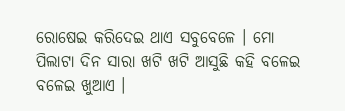ରୋଷେଇ କରିଦେଇ ଥାଏ ସବୁବେଳେ । ମୋ ପିଲାଟା ଦିନ ସାରା ଖଟି ଖଟି ଆସୁଛି କହି ବଳେଇ ବଳେଇ ଖୁଆଏ ।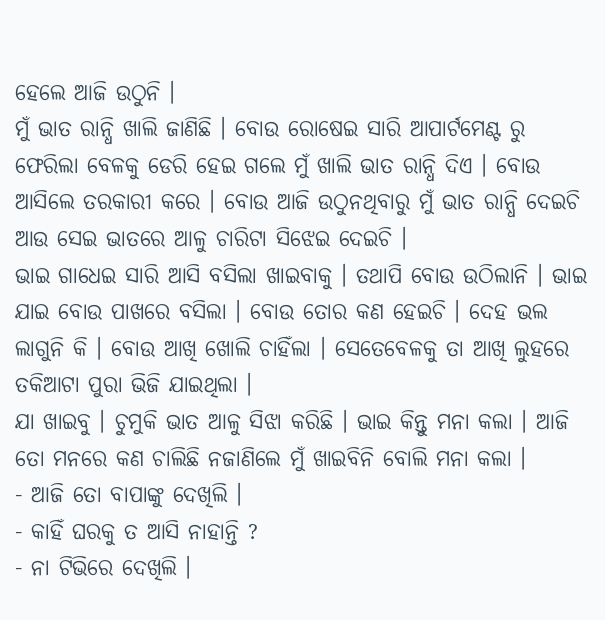ହେଲେ ଆଜି ଉଠୁନି ।
ମୁଁ ଭାତ ରାନ୍ଧି ଖାଲି ଜାଣିଛି । ବୋଉ ରୋଷେଇ ସାରି ଆପାର୍ଟମେଣ୍ଟ ରୁ ଫେରିଲା ବେଳକୁ ଡେରି ହେଇ ଗଲେ ମୁଁ ଖାଲି ଭାତ ରାନ୍ଧି ଦିଏ । ବୋଉ ଆସିଲେ ତରକାରୀ କରେ । ବୋଉ ଆଜି ଉଠୁନଥିବାରୁ ମୁଁ ଭାତ ରାନ୍ଧି ଦେଇଚି ଆଉ ସେଇ ଭାତରେ ଆଳୁ ଚାରିଟା ସିଝେଇ ଦେଇଚି ।
ଭାଇ ଗାଧେଇ ସାରି ଆସି ବସିଲା ଖାଇବାକୁ । ତଥାପି ବୋଉ ଉଠିଲାନି । ଭାଇ ଯାଇ ବୋଉ ପାଖରେ ବସିଲା । ବୋଉ ତୋର କଣ ହେଇଚି । ଦେହ ଭଲ ଲାଗୁନି କି । ବୋଉ ଆଖି ଖୋଲି ଚାହିଁଲା । ସେତେବେଳକୁ ତା ଆଖି ଲୁହରେ ତକିଆଟା ପୁରା ଭିଜି ଯାଇଥିଲା ।
ଯା ଖାଇବୁ । ଚୁମୁକି ଭାତ ଆଳୁ ସିଝା କରିଛି । ଭାଇ କିନ୍ତୁ ମନା କଲା । ଆଜି ତୋ ମନରେ କଣ ଚାଲିଛି ନଜାଣିଲେ ମୁଁ ଖାଇବିନି ବୋଲି ମନା କଲା ।
- ଆଜି ତୋ ବାପାଙ୍କୁ ଦେଖିଲି ।
- କାହିଁ ଘରକୁ ତ ଆସି ନାହାନ୍ତି ?
- ନା ଟିଭିରେ ଦେଖିଲି ।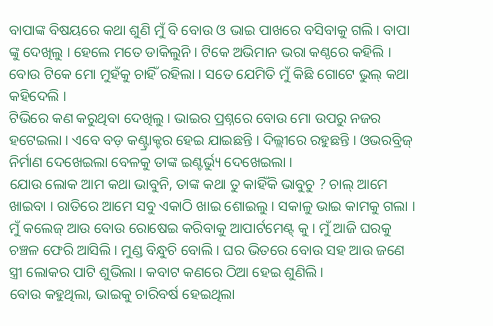ବାପାଙ୍କ ବିଷୟରେ କଥା ଶୁଣି ମୁଁ ବି ବୋଉ ଓ ଭାଇ ପାଖରେ ବସିବାକୁ ଗଲି । ବାପା ଙ୍କୁ ଦେଖିଲୁ । ହେଲେ ମତେ ଡାକିଲୁନି । ଟିକେ ଅଭିମାନ ଭରା କଣ୍ଠରେ କହିଲି ।
ବୋଉ ଟିକେ ମୋ ମୁହଁକୁ ଚାହିଁ ରହିଲା । ସତେ ଯେମିତି ମୁଁ କିଛି ଗୋଟେ ଭୁଲ୍ କଥା କହିଦେଲି ।
ଟିଭିରେ କଣ କରୁଥିବା ଦେଖିଲୁ । ଭାଇର ପ୍ରଶ୍ନରେ ବୋଉ ମୋ ଉପରୁ ନଜର ହଟେଇଲା । ଏବେ ବଡ଼ କଣ୍ଟ୍ରାକ୍ଟର ହେଇ ଯାଇଛନ୍ତି । ଦିଲ୍ଲୀରେ ରହୁଛନ୍ତି । ଓଭରବ୍ରିଜ୍ ନିର୍ମାଣ ଦେଖେଇଲା ବେଳକୁ ତାଙ୍କ ଇଣ୍ଟର୍ଭ୍ୟୁ ଦେଖେଇଲା ।
ଯୋଉ ଲୋକ ଆମ କଥା ଭାବୁନି, ତାଙ୍କ କଥା ତୁ କାହିଁକି ଭାବୁଚୁ ? ଚାଲ୍ ଆମେ ଖାଇବା । ରାତିରେ ଆମେ ସବୁ ଏକାଠି ଖାଇ ଶୋଇଲୁ । ସକାଳୁ ଭାଇ କାମକୁ ଗଲା । ମୁଁ କଲେଜ୍ ଆଉ ବୋଉ ରୋଷେଇ କରିବାକୁ ଆପାର୍ଟମେଣ୍ଟ୍ କୁ । ମୁଁ ଆଜି ଘରକୁ ଚଞ୍ଚଳ ଫେରି ଆସିଲି । ମୁଣ୍ଡ ବିନ୍ଧୁଚି ବୋଲି । ଘର ଭିତରେ ବୋଉ ସହ ଆଉ ଜଣେ ସ୍ତ୍ରୀ ଲୋକର ପାଟି ଶୁଭିଲା । କବାଟ କଣରେ ଠିଆ ହେଇ ଶୁଣିଲି ।
ବୋଉ କହୁଥିଲା, ଭାଇକୁ ଚାରିବର୍ଷ ହେଇଥିଲା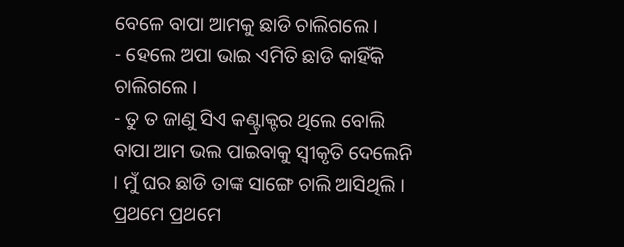ବେଳେ ବାପା ଆମକୁ ଛାଡି ଚାଲିଗଲେ ।
- ହେଲେ ଅପା ଭାଇ ଏମିତି ଛାଡି କାହିଁକି ଚାଲିଗଲେ ।
- ତୁ ତ ଜାଣୁ ସିଏ କଣ୍ଟ୍ରାକ୍ଟର ଥିଲେ ବୋଲି ବାପା ଆମ ଭଲ ପାଇବାକୁ ସ୍ଵୀକୃତି ଦେଲେନି । ମୁଁ ଘର ଛାଡି ତାଙ୍କ ସାଙ୍ଗେ ଚାଲି ଆସିଥିଲି । ପ୍ରଥମେ ପ୍ରଥମେ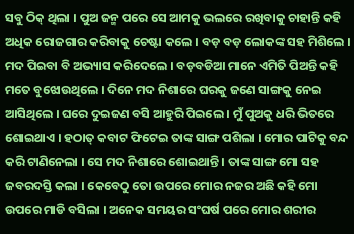ସବୁ ଠିକ୍ ଥିଲା । ପୁଅ ଜନ୍ମ ପରେ ସେ ଆମକୁ ଭଲରେ ରଖିବାକୁ ଚାହାନ୍ତି କହି ଅଧିକ ରୋଜଗାର କରିବାକୁ ଚେଷ୍ଟା କଲେ । ବଡ଼ ବଡ଼ ଲୋକଙ୍କ ସହ ମିଶିଲେ । ମଦ ପିଇବା ବି ଅଭ୍ୟାସ କରିଦେଲେ । ବଡ଼ବଡିଆ ମାନେ ଏମିତି ପିଅନ୍ତି କହି ମତେ ବୁଝୋଉଥିଲେ । ଦିନେ ମଦ ନିଶାରେ ଘରକୁ ଜଣେ ସାଙ୍ଗକୁ ନେଇ ଆସିଥିଲେ । ଘରେ ଦୁଇଜଣ ବସି ଆହୁରି ପିଇଲେ । ମୁଁ ପୁଅକୁ ଧରି ଭିତରେ ଶୋଇଥାଏ । ହଠାତ୍ କବାଟ ଫିଟେଇ ତାଙ୍କ ସାଙ୍ଗ ପଶିଲା । ମୋର ପାଟିକୁ ବନ୍ଦ କରି ଟାଣିନେଲା । ସେ ମଦ ନିଶାରେ ଶୋଇଥାନ୍ତି । ତାଙ୍କ ସାଙ୍ଗ ମୋ ସହ ଜବରଦସ୍ତି କଲା । କେବେଠୁ ତୋ ଉପରେ ମୋର ନଜର ଅଛି କହି ମୋ ଉପରେ ମାଡି ବସିଲା । ଅନେକ ସମୟର ସଂଘର୍ଷ ପରେ ମୋର ଶରୀର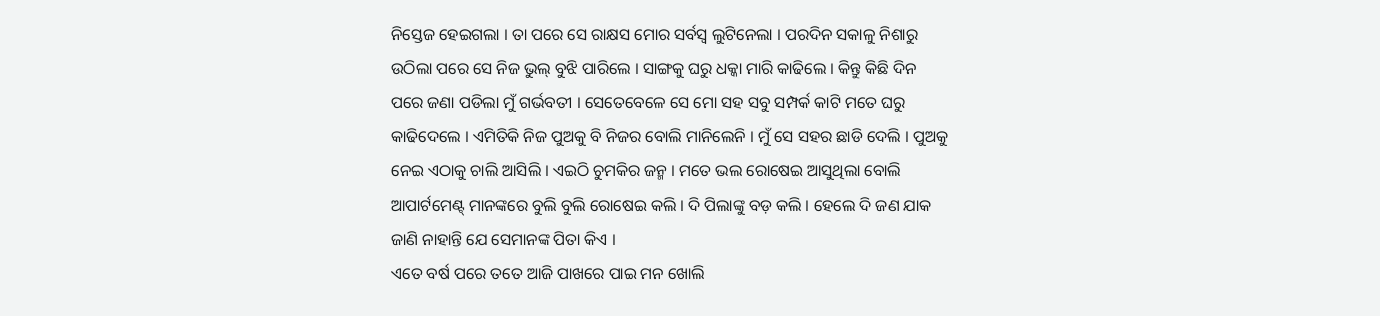ନିସ୍ତେଜ ହେଇଗଲା । ତା ପରେ ସେ ରାକ୍ଷସ ମୋର ସର୍ବସ୍ବ ଲୁଟିନେଲା । ପରଦିନ ସକାଳୁ ନିଶାରୁ ଉଠିଲା ପରେ ସେ ନିଜ ଭୁଲ୍ ବୁଝି ପାରିଲେ । ସାଙ୍ଗକୁ ଘରୁ ଧକ୍କା ମାରି କାଢିଲେ । କିନ୍ତୁ କିଛି ଦିନ ପରେ ଜଣା ପଡିଲା ମୁଁ ଗର୍ଭବତୀ । ସେତେବେଳେ ସେ ମୋ ସହ ସବୁ ସମ୍ପର୍କ କାଟି ମତେ ଘରୁ କାଢିଦେଲେ । ଏମିତିକି ନିଜ ପୁଅକୁ ବି ନିଜର ବୋଲି ମାନିଲେନି । ମୁଁ ସେ ସହର ଛାଡି ଦେଲି । ପୁଅକୁ ନେଇ ଏଠାକୁ ଚାଲି ଆସିଲି । ଏଇଠି ଚୁମକିର ଜନ୍ମ । ମତେ ଭଲ ରୋଷେଇ ଆସୁଥିଲା ବୋଲି ଆପାର୍ଟମେଣ୍ଟ୍ ମାନଙ୍କରେ ବୁଲି ବୁଲି ରୋଷେଇ କଲି । ଦି ପିଲାଙ୍କୁ ବଡ଼ କଲି । ହେଲେ ଦି ଜଣ ଯାକ ଜାଣି ନାହାନ୍ତି ଯେ ସେମାନଙ୍କ ପିତା କିଏ ।
ଏତେ ବର୍ଷ ପରେ ତତେ ଆଜି ପାଖରେ ପାଇ ମନ ଖୋଲି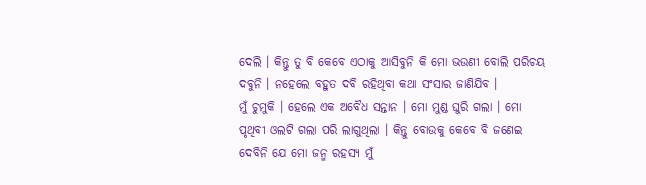ଦେଲି । କିନ୍ତୁ ତୁ ବି କେବେ ଏଠାକୁ ଆସିବୁନି କି ମୋ ଭଉଣୀ ବୋଲି ପରିଚୟ ଦବୁନି । ନହେଲେ ବହୁତ ଦବି ରହିଥିବା କଥା ସଂସାର ଜାଣିଯିବ ।
ମୁଁ ଚୁମୁକି । ହେଲେ ଏକ ଅବୈଧ ସନ୍ତାନ । ମୋ ମୁଣ୍ଡ ଘୁରି ଗଲା । ମୋ ପୃଥିବୀ ଓଲଟି ଗଲା ପରି ଲାଗୁଥିଲା । କିନ୍ତୁ ବୋଉକୁ କେବେ ବି ଜଣେଇ ଦେବିନି ଯେ ମୋ ଜନ୍ମ ରହସ୍ୟ ମୁଁ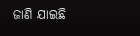ଜାଣି ଯାଇଛି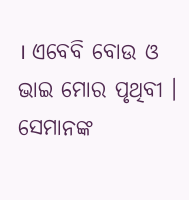। ଏବେବି ବୋଉ ଓ ଭାଇ ମୋର ପୃଥିବୀ । ସେମାନଙ୍କ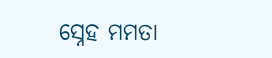ସ୍ନେହ ମମତା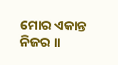ମୋର ଏକାନ୍ତ ନିଜର ।।